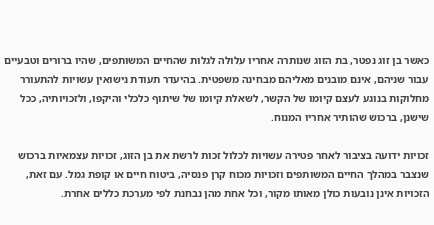כאשר בן זוג נפטר, בת הזוג שנותרה אחריו עלולה לגלות שהחיים המשותפים, שהיו ברורים וטבעיים עבור שניהם, אינם מובנים מאליהם מבחינה משפטית. בהיעדר תעודת נישואין עשויות להתעורר מחלוקות בנוגע לעצם קיומו של הקשר, לשאלת קיומו של שיתוף כלכלי והיקפו, ולזכויותיה, ככל שישנן, ברכוש שהותיר אחריו המנוח.

זכויות ידועה בציבור לאחר פטירה עשויות לכלול זכות לרשת את בן הזוג, זכויות עצמאיות ברכוש שנצבר במהלך החיים המשותפים וזכויות מכוח קרן פנסיה, ביטוח חיים או קופת גמל. עם זאת, הזכויות אינן נובעות כולן מאותו מקור, וכל אחת מהן נבחנת לפי מערכת כללים אחרת.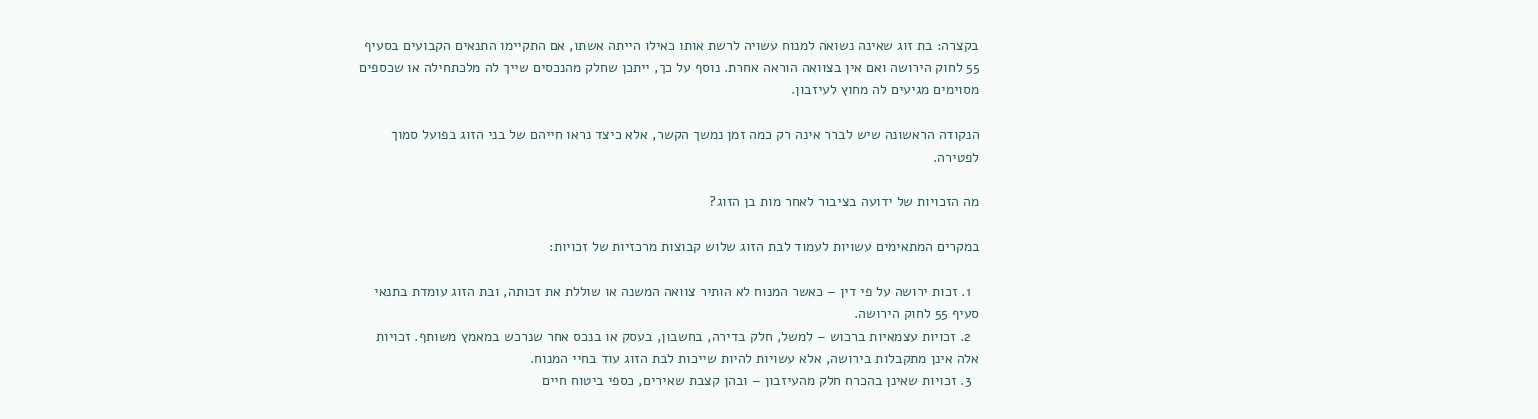בקצרה: בת זוג שאינה נשואה למנוח עשויה לרשת אותו כאילו הייתה אשתו, אם התקיימו התנאים הקבועים בסעיף 55 לחוק הירושה ואם אין בצוואה הוראה אחרת. נוסף על כך, ייתכן שחלק מהנכסים שייך לה מלכתחילה או שכספים מסוימים מגיעים לה מחוץ לעיזבון.

הנקודה הראשונה שיש לברר אינה רק כמה זמן נמשך הקשר, אלא כיצד נראו חייהם של בני הזוג בפועל סמוך לפטירה.

מה הזכויות של ידועה בציבור לאחר מות בן הזוג?

במקרים המתאימים עשויות לעמוד לבת הזוג שלוש קבוצות מרכזיות של זכויות:

  1. זכות ירושה על פי דין – כאשר המנוח לא הותיר צוואה המשנה או שוללת את זכותה, ובת הזוג עומדת בתנאי סעיף 55 לחוק הירושה.
  2. זכויות עצמאיות ברכוש – למשל, חלק בדירה, בחשבון, בעסק או בנכס אחר שנרכש במאמץ משותף. זכויות אלה אינן מתקבלות בירושה, אלא עשויות להיות שייכות לבת הזוג עוד בחיי המנוח.
  3. זכויות שאינן בהכרח חלק מהעיזבון – ובהן קצבת שאירים, כספי ביטוח חיים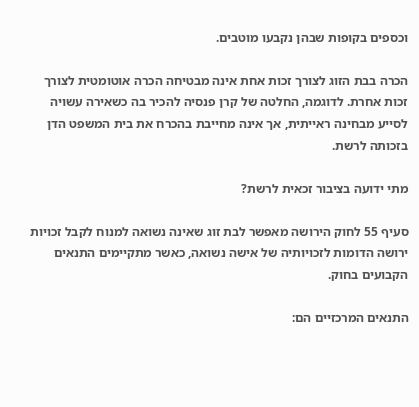וכספים בקופות שבהן נקבעו מוטבים.

הכרה בבת הזוג לצורך זכות אחת אינה מבטיחה הכרה אוטומטית לצורך זכות אחרת. לדוגמה, החלטה של קרן פנסיה להכיר בה כשאירה עשויה לסייע מבחינה ראייתית, אך אינה מחייבת בהכרח את בית המשפט הדן בזכותה לרשת.

מתי ידועה בציבור זכאית לרשת?

סעיף 55 לחוק הירושה מאפשר לבת זוג שאינה נשואה למנוח לקבל זכויות ירושה הדומות לזכויותיה של אישה נשואה, כאשר מתקיימים התנאים הקבועים בחוק.

התנאים המרכזיים הם: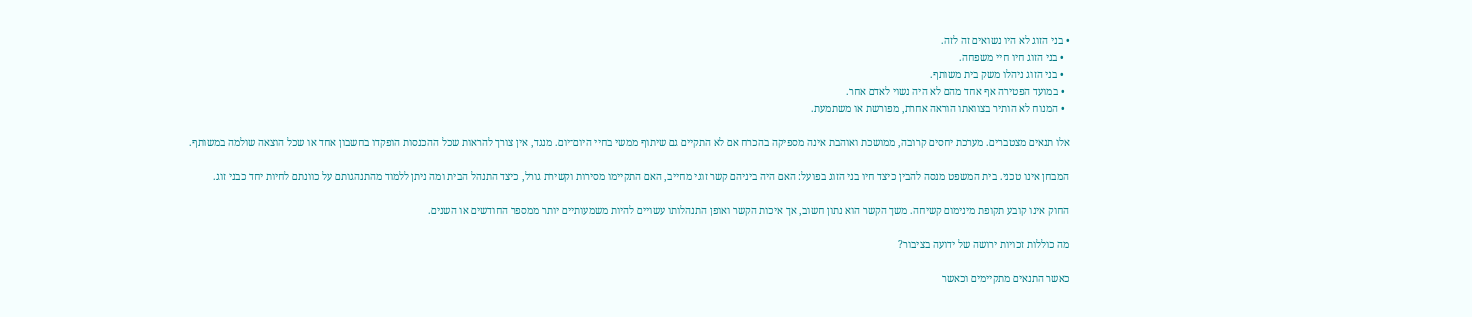• בני הזוג לא היו נשואים זה לזה.
  • בני הזוג חיו חיי משפחה.
  • בני הזוג ניהלו משק בית משותף.
  • במועד הפטירה אף אחד מהם לא היה נשוי לאדם אחר.
  • המנוח לא הותיר בצוואתו הוראה אחרת, מפורשת או משתמעת.

אלו תנאים מצטברים. מערכת יחסים קרובה, ממושכת ואוהבת אינה מספיקה בהכרח אם לא התקיים גם שיתוף ממשי בחיי היום־יום. מנגד, אין צורך להראות שכל ההכנסות הופקדו בחשבון אחד או שכל הוצאה שולמה במשותף.

המבחן אינו טכני. בית המשפט מנסה להבין כיצד חיו בני הזוג בפועל: האם היה ביניהם קשר זוגי מחייב, האם התקיימו מסירות וקשירת גורל, כיצד התנהל הבית ומה ניתן ללמוד מהתנהגותם על כוונתם לחיות יחד כבני זוג.

החוק אינו קובע תקופת מינימום קשיחה. משך הקשר הוא נתון חשוב, אך איכות הקשר ואופן התנהלותו עשויים להיות משמעותיים יותר ממספר החודשים או השנים.

מה כוללות זכויות ירושה של ידועה בציבור?

כאשר התנאים מתקיימים וכאשר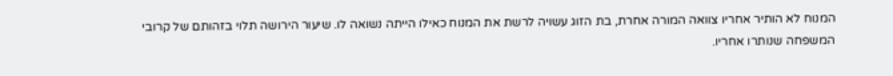המנוח לא הותיר אחריו צוואה המורה אחרת, בת הזוג עשויה לרשת את המנוח כאילו הייתה נשואה לו. שיעור הירושה תלוי בזהותם של קרובי המשפחה שנותרו אחריו.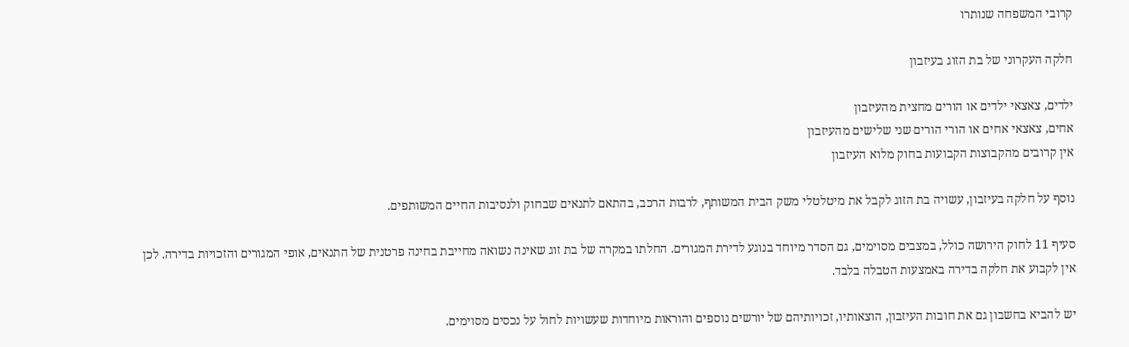קרובי המשפחה שנותרו

חלקה העקרוני של בת הזוג בעיזבון

ילדים, צאצאי ילדים או הורים מחצית מהעיזבון
אחים, צאצאי אחים או הורי הורים שני שלישים מהעיזבון
אין קרובים מהקבוצות הקבועות בחוק מלוא העיזבון

נוסף על חלקה בעיזבון, עשויה בת הזוג לקבל את מיטלטלי משק הבית המשותף, לרבות הרכב, בהתאם לתנאים שבחוק ולנסיבות החיים המשותפים.

סעיף 11 לחוק הירושה כולל, במצבים מסוימים, גם הסדר מיוחד בנוגע לדירת המגורים. החלתו במקרה של בת זוג שאינה נשואה מחייבת בחינה פרטנית של התנאים, אופי המגורים והזכויות בדירה. לכן אין לקבוע את חלקה בדירה באמצעות הטבלה בלבד.

יש להביא בחשבון גם את חובות העיזבון, הוצאותיו, זכויותיהם של יורשים נוספים והוראות מיוחדות שעשויות לחול על נכסים מסוימים.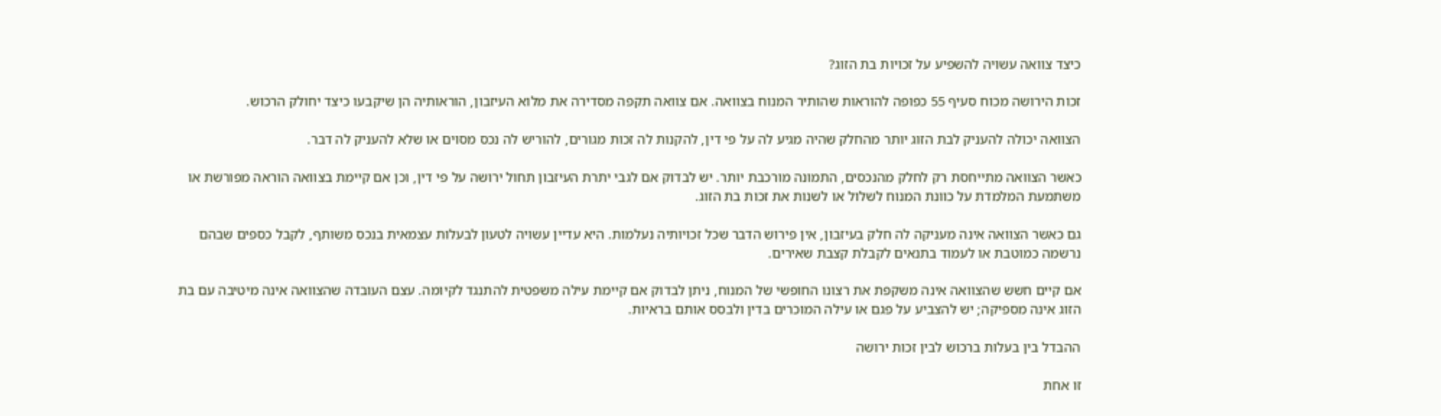כיצד צוואה עשויה להשפיע על זכויות בת הזוג?

זכות הירושה מכוח סעיף 55 כפופה להוראות שהותיר המנוח בצוואה. אם צוואה תקפה מסדירה את מלוא העיזבון, הוראותיה הן שיקבעו כיצד יחולק הרכוש.

הצוואה יכולה להעניק לבת הזוג יותר מהחלק שהיה מגיע לה על פי דין, להקנות לה זכות מגורים, להוריש לה נכס מסוים או שלא להעניק לה דבר.

כאשר הצוואה מתייחסת רק לחלק מהנכסים, התמונה מורכבת יותר. יש לבדוק אם לגבי יתרת העיזבון תחול ירושה על פי דין, וכן אם קיימת בצוואה הוראה מפורשת או משתמעת המלמדת על כוונת המנוח לשלול או לשנות את זכות בת הזוג.

גם כאשר הצוואה אינה מעניקה לה חלק בעיזבון, אין פירוש הדבר שכל זכויותיה נעלמות. היא עדיין עשויה לטעון לבעלות עצמאית בנכס משותף, לקבל כספים שבהם נרשמה כמוטבת או לעמוד בתנאים לקבלת קצבת שאירים.

אם קיים חשש שהצוואה אינה משקפת את רצונו החופשי של המנוח, ניתן לבדוק אם קיימת עילה משפטית להתנגד לקיומה. עצם העובדה שהצוואה אינה מיטיבה עם בת הזוג אינה מספיקה; יש להצביע על פגם או עילה המוכרים בדין ולבסס אותם בראיות.

ההבדל בין בעלות ברכוש לבין זכות ירושה

זו אחת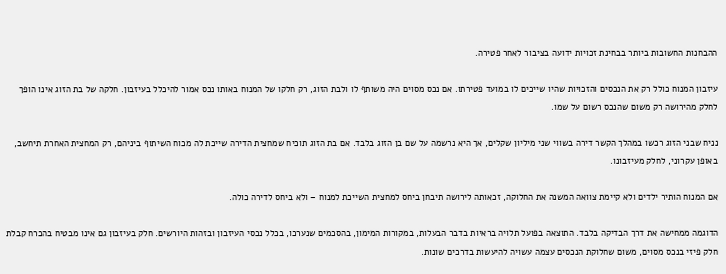ההבחנות החשובות ביותר בבחינת זכויות ידועה בציבור לאחר פטירה.

עיזבון המנוח כולל רק את הנכסים והזכויות שהיו שייכים לו במועד פטירתו. אם נכס מסוים היה משותף לו ולבת הזוג, רק חלקו של המנוח באותו נכס אמור להיכלל בעיזבון. חלקה של בת הזוג אינו הופך לחלק מהירושה רק משום שהנכס רשום על שמו.

נניח שבני הזוג רכשו במהלך הקשר דירה בשווי שני מיליון שקלים, אך היא נרשמה על שם בן הזוג בלבד. אם בת הזוג תוכיח שמחצית הדירה שייכת לה מכוח השיתוף ביניהם, רק המחצית האחרת תיחשב, באופן עקרוני, לחלק מעיזבונו.

אם המנוח הותיר ילדים ולא קיימת צוואה המשנה את החלוקה, זכאותה לירושה תיבחן ביחס למחצית השייכת למנוח – ולא ביחס לדירה כולה.

הדוגמה ממחישה את דרך הבדיקה בלבד. התוצאה בפועל תלויה בראיות בדבר הבעלות, במקורות המימון, בהסכמים שנערכו, בכלל נכסי העיזבון ובזהות היורשים. חלק בעיזבון גם אינו מבטיח בהכרח קבלת חלק פיזי בנכס מסוים, משום שחלוקת הנכסים עצמה עשויה להיעשות בדרכים שונות.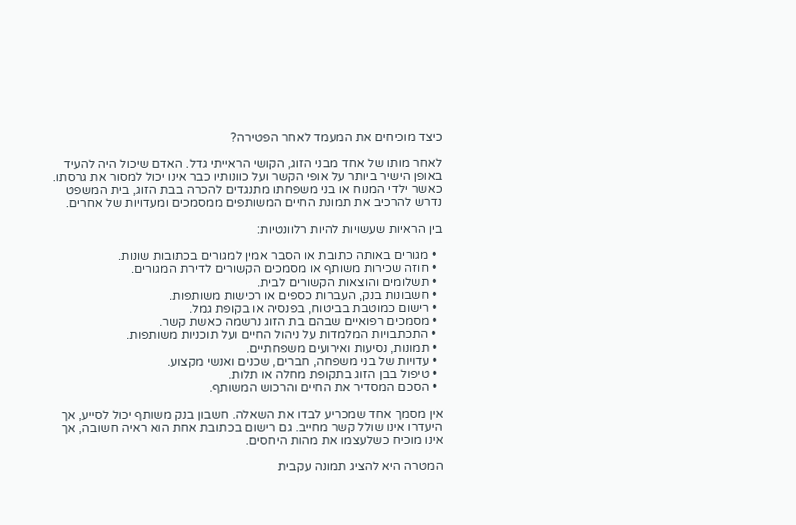כיצד מוכיחים את המעמד לאחר הפטירה?

לאחר מותו של אחד מבני הזוג, הקושי הראייתי גדל. האדם שיכול היה להעיד באופן הישיר ביותר על אופי הקשר ועל כוונותיו כבר אינו יכול למסור את גרסתו. כאשר ילדי המנוח או בני משפחתו מתנגדים להכרה בבת הזוג, בית המשפט נדרש להרכיב את תמונת החיים המשותפים ממסמכים ומעדויות של אחרים.

בין הראיות שעשויות להיות רלוונטיות:

  • מגורים באותה כתובת או הסבר אמין למגורים בכתובות שונות.
  • חוזה שכירות משותף או מסמכים הקשורים לדירת המגורים.
  • תשלומים והוצאות הקשורים לבית.
  • חשבונות בנק, העברות כספים או רכישות משותפות.
  • רישום כמוטבת בביטוח, בפנסיה או בקופת גמל.
  • מסמכים רפואיים שבהם בת הזוג נרשמה כאשת קשר.
  • התכתבויות המלמדות על ניהול החיים ועל תוכניות משותפות.
  • תמונות, נסיעות ואירועים משפחתיים.
  • עדויות של בני משפחה, חברים, שכנים ואנשי מקצוע.
  • טיפול בבן הזוג בתקופת מחלה או תלות.
  • הסכם המסדיר את החיים והרכוש המשותף.

אין מסמך אחד שמכריע לבדו את השאלה. חשבון בנק משותף יכול לסייע, אך היעדרו אינו שולל קשר מחייב. גם רישום בכתובת אחת הוא ראיה חשובה, אך אינו מוכיח כשלעצמו את מהות היחסים.

המטרה היא להציג תמונה עקבית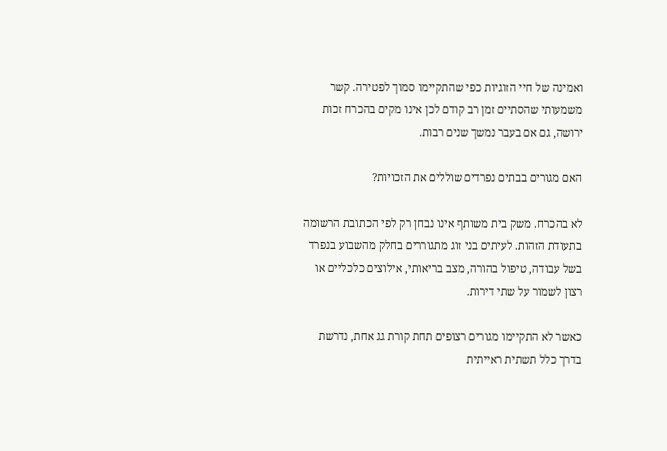ואמינה של חיי הזוגיות כפי שהתקיימו סמוך לפטירה. קשר משמעותי שהסתיים זמן רב קודם לכן אינו מקים בהכרח זכות ירושה, גם אם בעבר נמשך שנים רבות.

האם מגורים בבתים נפרדים שוללים את הזכויות?

לא בהכרח. משק בית משותף אינו נבחן רק לפי הכתובת הרשומה בתעודת הזהות. לעיתים בני זוג מתגוררים בחלק מהשבוע בנפרד בשל עבודה, טיפול בהורה, מצב בריאותי, אילוצים כלכליים או רצון לשמור על שתי דירות.

כאשר לא התקיימו מגורים רצופים תחת קורת גג אחת, נדרשת בדרך כלל תשתית ראייתית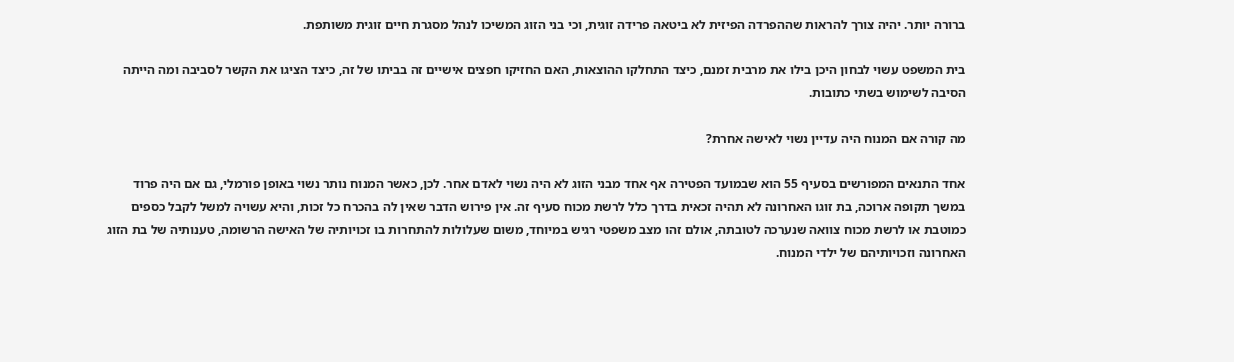ברורה יותר. יהיה צורך להראות שההפרדה הפיזית לא ביטאה פרידה זוגית, וכי בני הזוג המשיכו לנהל מסגרת חיים זוגית משותפת.

בית המשפט עשוי לבחון היכן בילו את מרבית זמנם, כיצד התחלקו ההוצאות, האם החזיקו חפצים אישיים זה בביתו של זה, כיצד הציגו את הקשר לסביבה ומה הייתה הסיבה לשימוש בשתי כתובות.

מה קורה אם המנוח היה עדיין נשוי לאישה אחרת?

אחד התנאים המפורשים בסעיף 55 הוא שבמועד הפטירה אף אחד מבני הזוג לא היה נשוי לאדם אחר. לכן, כאשר המנוח נותר נשוי באופן פורמלי, גם אם היה פרוד במשך תקופה ארוכה, בת זוגו האחרונה לא תהיה זכאית בדרך כלל לרשת מכוח סעיף זה. אין פירוש הדבר שאין לה בהכרח כל זכות, והיא עשויה למשל לקבל כספים כמוטבת או לרשת מכוח צוואה שנערכה לטובתה, אולם זהו מצב משפטי רגיש במיוחד, משום שעלולות להתחרות בו זכויותיה של האישה הרשומה, טענותיה של בת הזוג האחרונה וזכויותיהם של ילדי המנוח.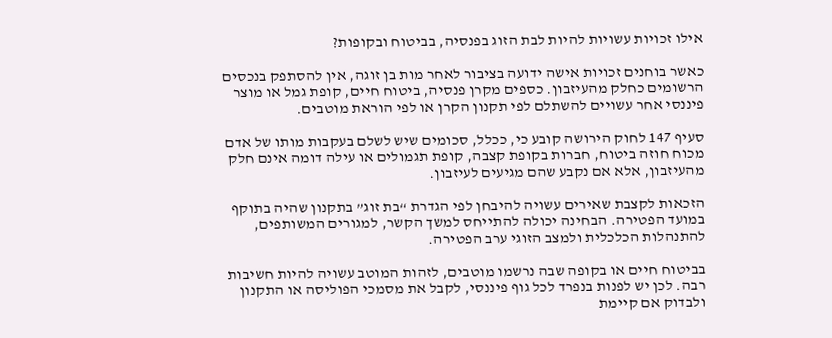אילו זכויות עשויות להיות לבת הזוג בפנסיה, בביטוח ובקופות?

כאשר בוחנים זכויות אישה ידועה בציבור לאחר מות בן זוגה, אין להסתפק בנכסים הרשומים כחלק מהעיזבון. כספים מקרן פנסיה, ביטוח חיים, קופת גמל או מוצר פיננסי אחר עשויים להשתלם לפי תקנון הקרן או לפי הוראת מוטבים.

סעיף 147 לחוק הירושה קובע כי, ככלל, סכומים שיש לשלם בעקבות מותו של אדם מכוח חוזה ביטוח, חברות בקופת קצבה, קופת תגמולים או עילה דומה אינם חלק מהעיזבון, אלא אם נקבע שהם מגיעים לעיזבון.

הזכאות לקצבת שאירים עשויה להיבחן לפי הגדרת “בת זוג” בתקנון שהיה בתוקף במועד הפטירה. הבחינה יכולה להתייחס למשך הקשר, למגורים המשותפים, להתנהלות הכלכלית ולמצב הזוגי ערב הפטירה.

בביטוח חיים או בקופה שבה נרשמו מוטבים, לזהות המוטב עשויה להיות חשיבות רבה. לכן יש לפנות בנפרד לכל גוף פיננסי, לקבל את מסמכי הפוליסה או התקנון ולבדוק אם קיימת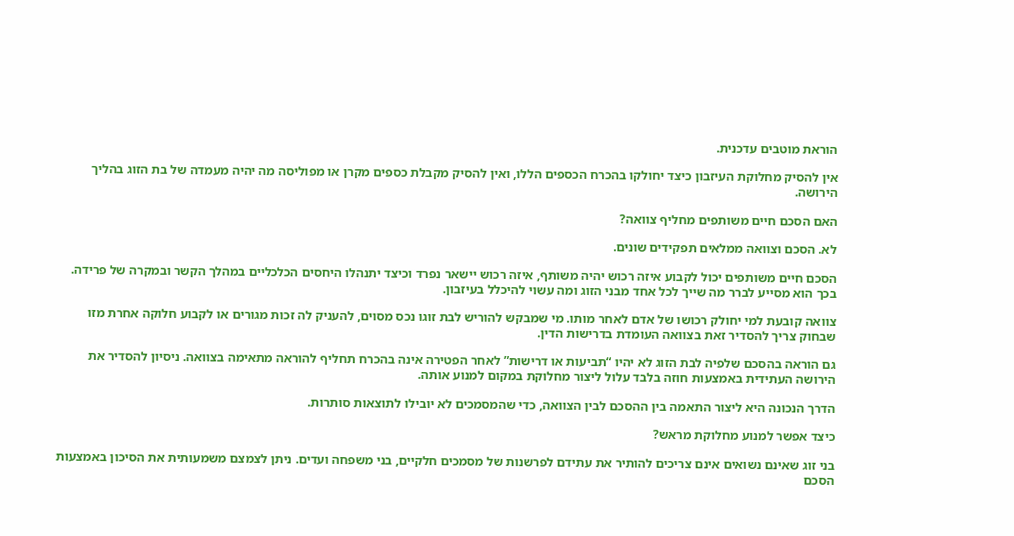הוראת מוטבים עדכנית.

אין להסיק מחלוקת העיזבון כיצד יחולקו בהכרח הכספים הללו, ואין להסיק מקבלת כספים מקרן או מפוליסה מה יהיה מעמדה של בת הזוג בהליך הירושה.

האם הסכם חיים משותפים מחליף צוואה?

לא. הסכם וצוואה ממלאים תפקידים שונים.

הסכם חיים משותפים יכול לקבוע איזה רכוש יהיה משותף, איזה רכוש יישאר נפרד וכיצד יתנהלו היחסים הכלכליים במהלך הקשר ובמקרה של פרידה. בכך הוא מסייע לברר מה שייך לכל אחד מבני הזוג ומה עשוי להיכלל בעיזבון.

צוואה קובעת למי יחולק רכושו של אדם לאחר מותו. מי שמבקש להוריש לבת זוגו נכס מסוים, להעניק לה זכות מגורים או לקבוע חלוקה אחרת מזו שבחוק צריך להסדיר זאת בצוואה העומדת בדרישות הדין.

גם הוראה בהסכם שלפיה לבת הזוג לא יהיו “תביעות או דרישות” לאחר הפטירה אינה בהכרח תחליף להוראה מתאימה בצוואה. ניסיון להסדיר את הירושה העתידית באמצעות חוזה בלבד עלול ליצור מחלוקת במקום למנוע אותה.

הדרך הנכונה היא ליצור התאמה בין ההסכם לבין הצוואה, כדי שהמסמכים לא יובילו לתוצאות סותרות.

כיצד אפשר למנוע מחלוקת מראש?

בני זוג שאינם נשואים אינם צריכים להותיר את עתידם לפרשנות של מסמכים חלקיים, בני משפחה ועדים. ניתן לצמצם משמעותית את הסיכון באמצעות הסכם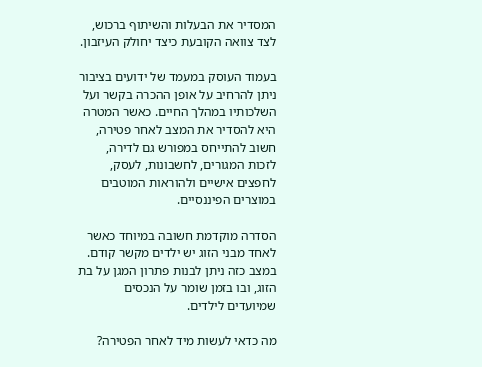המסדיר את הבעלות והשיתוף ברכוש, לצד צוואה הקובעת כיצד יחולק העיזבון.

בעמוד העוסק במעמד של ידועים בציבור ניתן להרחיב על אופן ההכרה בקשר ועל השלכותיו במהלך החיים. כאשר המטרה היא להסדיר את המצב לאחר פטירה, חשוב להתייחס במפורש גם לדירה, לזכות המגורים, לחשבונות, לעסק, לחפצים אישיים ולהוראות המוטבים במוצרים הפיננסיים.

הסדרה מוקדמת חשובה במיוחד כאשר לאחד מבני הזוג יש ילדים מקשר קודם. במצב כזה ניתן לבנות פתרון המגן על בת הזוג, ובו בזמן שומר על הנכסים שמיועדים לילדים.

מה כדאי לעשות מיד לאחר הפטירה?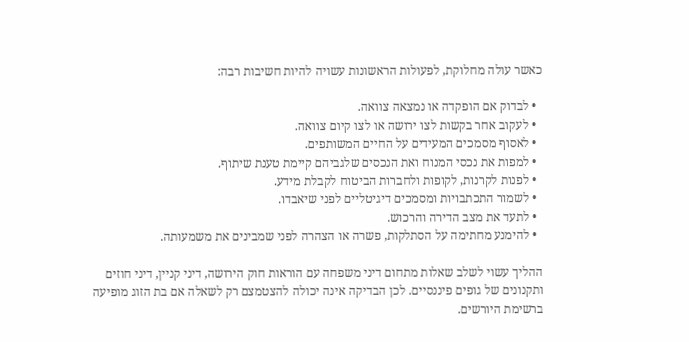כאשר עולה מחלוקת, לפעולות הראשונות עשויה להיות חשיבות רבה:

  • לבדוק אם הופקדה או נמצאה צוואה.
  • לעקוב אחר בקשות לצו ירושה או לצו קיום צוואה.
  • לאסוף מסמכים המעידים על החיים המשותפים.
  • למפות את נכסי המנוח ואת הנכסים שלגביהם קיימת טענת שיתוף.
  • לפנות לקרנות, לקופות ולחברות הביטוח לקבלת מידע.
  • לשמור התכתבויות ומסמכים דיגיטליים לפני שיאבדו.
  • לתעד את מצב הדירה והרכוש.
  • להימנע מחתימה על הסתלקות, פשרה או הצהרה לפני שמבינים את משמעותה.

ההליך עשוי לשלב שאלות מתחום דיני משפחה עם הוראות חוק הירושה, דיני קניין, דיני חוזים ותקנונים של גופים פיננסיים. לכן הבדיקה אינה יכולה להצטמצם רק לשאלה אם בת הזוג מופיעה ברשימת היורשים.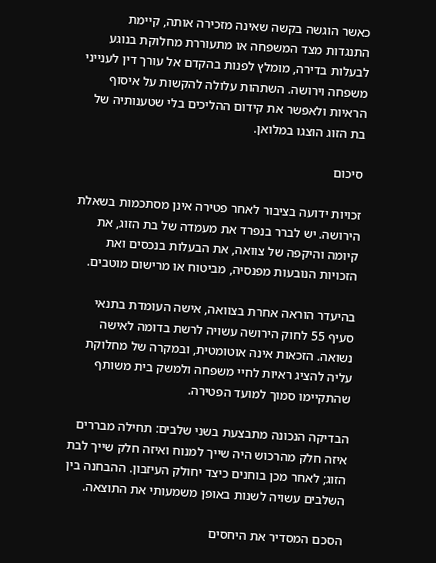כאשר הוגשה בקשה שאינה מזכירה אותה, קיימת התנגדות מצד המשפחה או מתעוררת מחלוקת בנוגע לבעלות בדירה, מומלץ לפנות בהקדם אל עורך דין לענייני משפחה וירושה. השתהות עלולה להקשות על איסוף הראיות ולאפשר את קידום ההליכים בלי שטענותיה של בת הזוג הוצגו במלואן.

סיכום

זכויות ידועה בציבור לאחר פטירה אינן מסתכמות בשאלת הירושה. יש לברר בנפרד את מעמדה של בת הזוג, את קיומה והיקפה של צוואה, את הבעלות בנכסים ואת הזכויות הנובעות מפנסיה, מביטוח או מרישום מוטבים.

בהיעדר הוראה אחרת בצוואה, אישה העומדת בתנאי סעיף 55 לחוק הירושה עשויה לרשת בדומה לאישה נשואה. הזכאות אינה אוטומטית, ובמקרה של מחלוקת עליה להציג ראיות לחיי משפחה ולמשק בית משותף שהתקיימו סמוך למועד הפטירה.

הבדיקה הנכונה מתבצעת בשני שלבים: תחילה מבררים איזה חלק מהרכוש היה שייך למנוח ואיזה חלק שייך לבת הזוג; לאחר מכן בוחנים כיצד יחולק העיזבון. ההבחנה בין השלבים עשויה לשנות באופן משמעותי את התוצאה.

הסכם המסדיר את היחסים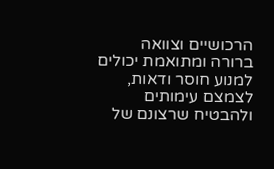הרכושיים וצוואה ברורה ומתואמת יכולים למנוע חוסר ודאות, לצמצם עימותים ולהבטיח שרצונם של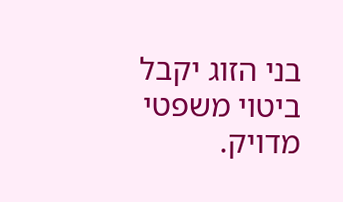בני הזוג יקבל ביטוי משפטי מדויק.